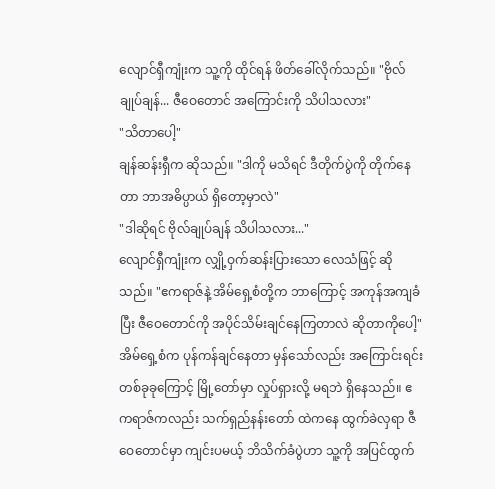လျောင်ရှီကျုံးက သူ့ကို ထိုင်ရန် ဖိတ်ခေါ်လိုက်သည်။ "ဗိုလ်ချုပ်ချန်... ဇီဝေတောင် အကြောင်းကို သိပါသလား"
"သိတာပေါ့"
ချန်ဆန်းရှီက ဆိုသည်။ "ဒါကို မသိရင် ဒီတိုက်ပွဲကို တိုက်နေတာ ဘာအဓိပ္ပာယ် ရှိတော့မှာလဲ"
"ဒါဆိုရင် ဗိုလ်ချုပ်ချန် သိပါသလား..."
လျောင်ရှီကျုံးက လျှို့ဝှက်ဆန်းပြားသော လေသံဖြင့် ဆိုသည်။ "ဧကရာဇ်နဲ့ အိမ်ရှေ့စံတို့က ဘာကြောင့် အကုန်အကျခံပြီး ဇီဝေတောင်ကို အပိုင်သိမ်းချင်နေကြတာလဲ ဆိုတာကိုပေါ့"
အိမ်ရှေ့စံက ပုန်ကန်ချင်နေတာ မှန်သော်လည်း အကြောင်းရင်း တစ်ခုခုကြောင့် မြို့တော်မှာ လှုပ်ရှားလို့ မရဘဲ ရှိနေသည်။ ဧကရာဇ်ကလည်း သက်ရှည်နန်းတော် ထဲကနေ ထွက်ခဲလှရာ ဇီဝေတောင်မှာ ကျင်းပမယ့် ဘိသိက်ခံပွဲဟာ သူ့ကို အပြင်ထွက်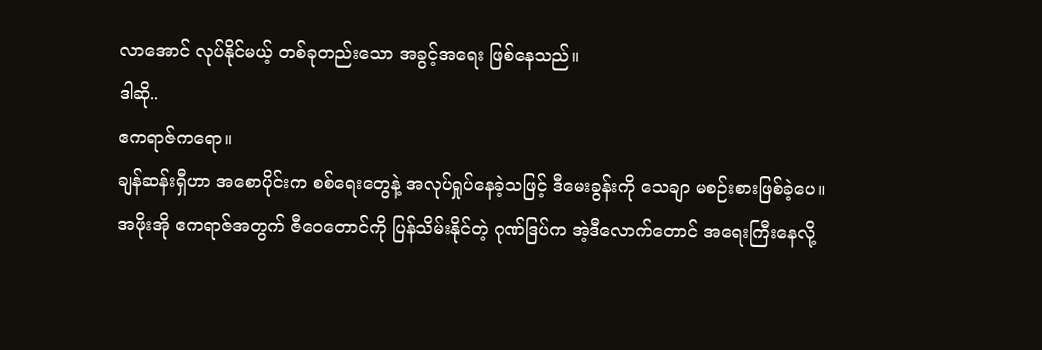လာအောင် လုပ်နိုင်မယ့် တစ်ခုတည်းသော အခွင့်အရေး ဖြစ်နေသည်။
ဒါဆို..
ဧကရာဇ်ကရော။
ချန်ဆန်းရှီဟာ အစောပိုင်းက စစ်ရေးတွေနဲ့ အလုပ်ရှုပ်နေခဲ့သဖြင့် ဒီမေးခွန်းကို သေချာ မစဉ်းစားဖြစ်ခဲ့ပေ။
အဖိုးအို ဧကရာဇ်အတွက် ဇီဝေတောင်ကို ပြန်သိမ်းနိုင်တဲ့ ဂုဏ်ဒြပ်က အဲ့ဒီလောက်တောင် အရေးကြီးနေလို့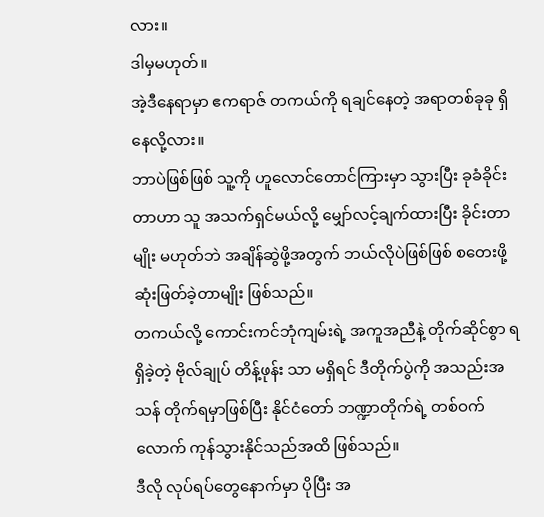လား။
ဒါမှမဟုတ်။
အဲ့ဒီနေရာမှာ ဧကရာဇ် တကယ်ကို ရချင်နေတဲ့ အရာတစ်ခုခု ရှိနေလို့လား။
ဘာပဲဖြစ်ဖြစ် သူ့ကို ဟူလောင်တောင်ကြားမှာ သွားပြီး ခုခံခိုင်းတာဟာ သူ အသက်ရှင်မယ်လို့ မျှော်လင့်ချက်ထားပြီး ခိုင်းတာမျိုး မဟုတ်ဘဲ အချိန်ဆွဲဖို့အတွက် ဘယ်လိုပဲဖြစ်ဖြစ် စတေးဖို့ ဆုံးဖြတ်ခဲ့တာမျိုး ဖြစ်သည်။
တကယ်လို့ ကောင်းကင်ဘုံကျမ်းရဲ့ အကူအညီနဲ့ တိုက်ဆိုင်စွာ ရရှိခဲ့တဲ့ ဗိုလ်ချုပ် တိန့်ဖုန်း သာ မရှိရင် ဒီတိုက်ပွဲကို အသည်းအသန် တိုက်ရမှာဖြစ်ပြီး နိုင်ငံတော် ဘဏ္ဍာတိုက်ရဲ့ တစ်ဝက်လောက် ကုန်သွားနိုင်သည်အထိ ဖြစ်သည်။
ဒီလို လုပ်ရပ်တွေနောက်မှာ ပိုပြီး အ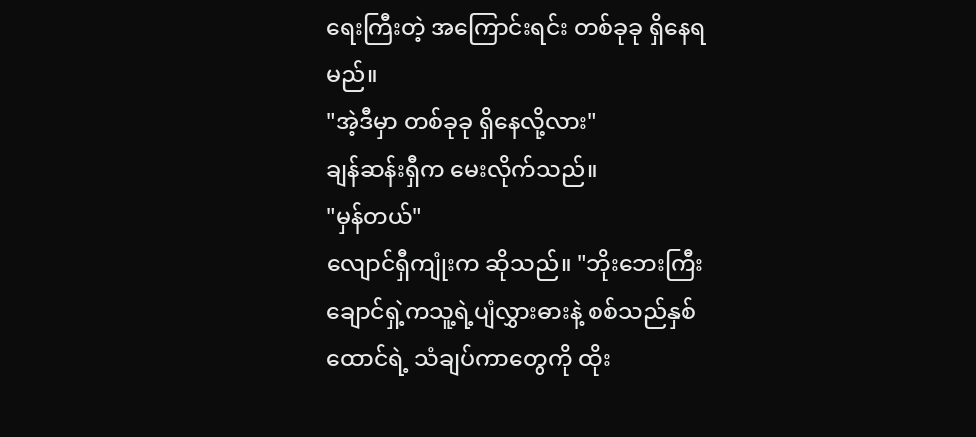ရေးကြီးတဲ့ အကြောင်းရင်း တစ်ခုခု ရှိနေရမည်။
"အဲ့ဒီမှာ တစ်ခုခု ရှိနေလို့လား"
ချန်ဆန်းရှီက မေးလိုက်သည်။
"မှန်တယ်"
လျောင်ရှီကျုံးက ဆိုသည်။ "ဘိုးဘေးကြီး ချောင်ရှဲ့ကသူ့ရဲ့ပျံလွှားဓားနဲ့ စစ်သည်နှစ်ထောင်ရဲ့ သံချပ်ကာတွေကို ထိုး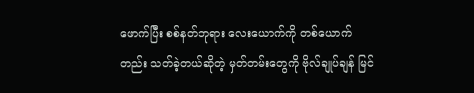ဖောက်ပြီး စစ်နတ်ဘုရား လေးယောက်ကို တစ်ယောက်တည်း သတ်ခဲ့တယ်ဆိုတဲ့ မှတ်တမ်းတွေကို ဗိုလ်ချုပ်ချန် မြင်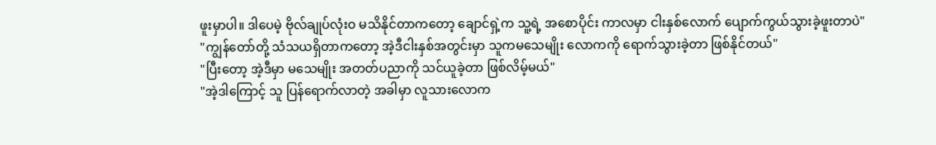ဖူးမှာပါ။ ဒါပေမဲ့ ဗိုလ်ချုပ်လုံးဝ မသိနိုင်တာကတော့ ချောင်ရှဲ့က သူ့ရဲ့ အစောပိုင်း ကာလမှာ ငါးနှစ်လောက် ပျောက်ကွယ်သွားခဲ့ဖူးတာပဲ"
"ကျွန်တော်တို့ သံသယရှိတာကတော့ အဲ့ဒီငါးနှစ်အတွင်းမှာ သူကမသေမျိုး လောကကို ရောက်သွားခဲ့တာ ဖြစ်နိုင်တယ်"
"ပြီးတော့ အဲ့ဒီမှာ မသေမျိုး အတတ်ပညာကို သင်ယူခဲ့တာ ဖြစ်လိမ့်မယ်"
"အဲ့ဒါကြောင့် သူ ပြန်ရောက်လာတဲ့ အခါမှာ လူသားလောက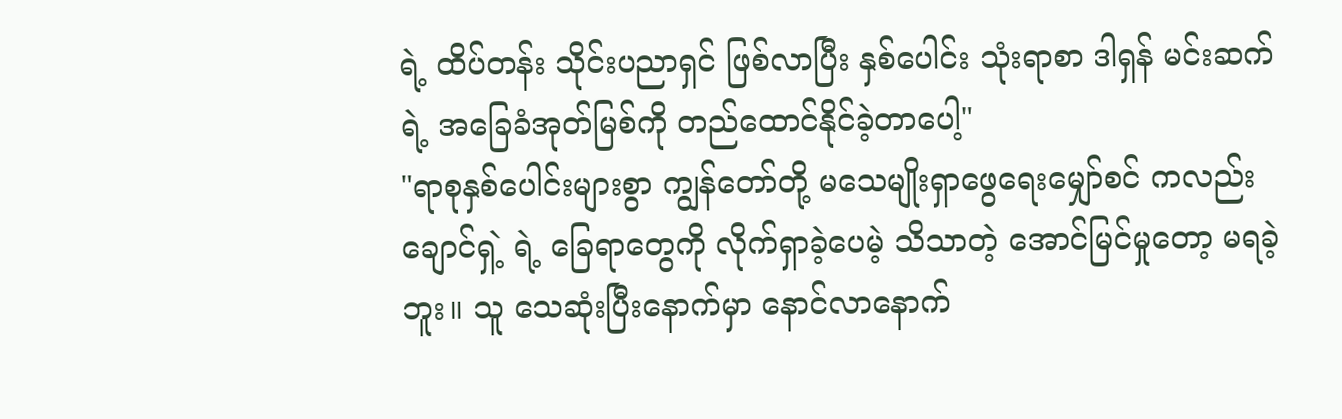ရဲ့ ထိပ်တန်း သိုင်းပညာရှင် ဖြစ်လာပြီး နှစ်ပေါင်း သုံးရာစာ ဒါရှန် မင်းဆက်ရဲ့ အခြေခံအုတ်မြစ်ကို တည်ထောင်နိုင်ခဲ့တာပေါ့"
"ရာစုနှစ်ပေါင်းများစွာ ကျွန်တော်တို့ မသေမျိုးရှာဖွေရေးမျှော်စင် ကလည်း ချောင်ရှဲ့ ရဲ့ ခြေရာတွေကို လိုက်ရှာခဲ့ပေမဲ့ သိသာတဲ့ အောင်မြင်မှုတော့ မရခဲ့ဘူး။ သူ သေဆုံးပြီးနောက်မှာ နောင်လာနောက်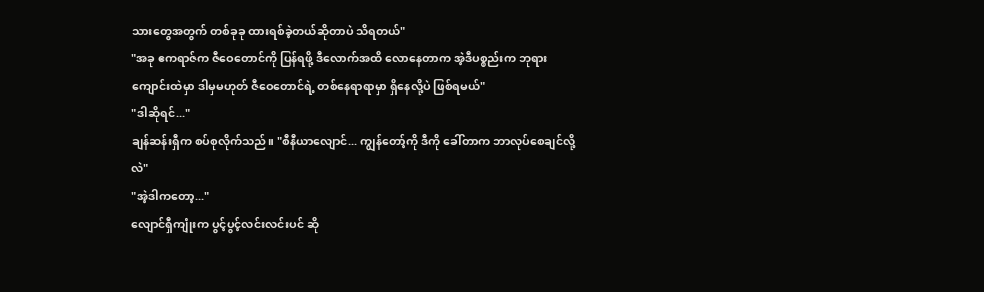သားတွေအတွက် တစ်ခုခု ထားရစ်ခဲ့တယ်ဆိုတာပဲ သိရတယ်"
"အခု ဧကရာဇ်က ဇီဝေတောင်ကို ပြန်ရဖို့ ဒီလောက်အထိ လောနေတာက အဲ့ဒီပစ္စည်းက ဘုရားကျောင်းထဲမှာ ဒါမှမဟုတ် ဇီဝေတောင်ရဲ့ တစ်နေရာရာမှာ ရှိနေလို့ပဲ ဖြစ်ရမယ်"
"ဒါဆိုရင်..."
ချန်ဆန်းရှီက စပ်စုလိုက်သည်။ "စီနီယာလျောင်... ကျွန်တော့်ကို ဒီကို ခေါ်တာက ဘာလုပ်စေချင်လို့လဲ"
"အဲ့ဒါကတော့..."
လျောင်ရှီကျုံးက ပွင့်ပွင့်လင်းလင်းပင် ဆို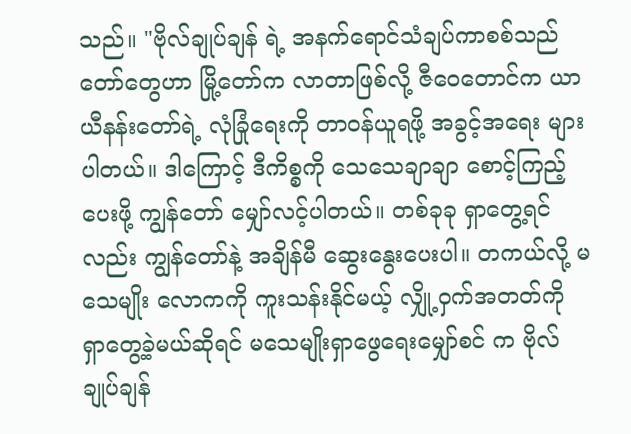သည်။ "ဗိုလ်ချုပ်ချန် ရဲ့ အနက်ရောင်သံချပ်ကာစစ်သည်တော်တွေဟာ မြို့တော်က လာတာဖြစ်လို့ ဇီဝေတောင်က ယာယီနန်းတော်ရဲ့ လုံခြုံရေးကို တာဝန်ယူရဖို့ အခွင့်အရေး များပါတယ်။ ဒါကြောင့် ဒီကိစ္စကို သေသေချာချာ စောင့်ကြည့်ပေးဖို့ ကျွန်တော် မျှော်လင့်ပါတယ်။ တစ်ခုခု ရှာတွေ့ရင်လည်း ကျွန်တော်နဲ့ အချိန်မီ ဆွေးနွေးပေးပါ။ တကယ်လို့ မသေမျိုး လောကကို ကူးသန်းနိုင်မယ့် လျှို့ဝှက်အတတ်ကို ရှာတွေ့ခဲ့မယ်ဆိုရင် မသေမျိုးရှာဖွေရေးမျှော်စင် က ဗိုလ်ချုပ်ချန်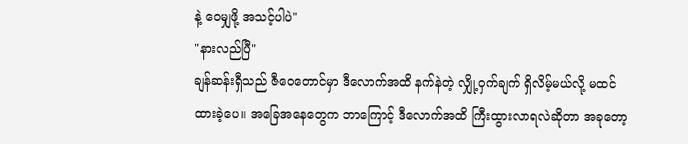နဲ့ ဝေမျှဖို့ အသင့်ပါပဲ"
"နားလည်ပြီ"
ချန်ဆန်းရှီသည် ဇီဝေတောင်မှာ ဒီလောက်အထိ နက်နဲတဲ့ လျှို့ဝှက်ချက် ရှိလိမ့်မယ်လို့ မထင်ထားခဲ့ပေ။ အခြေအနေတွေက ဘာကြောင့် ဒီလောက်အထိ ကြီးထွားလာရလဲဆိုတာ အခုတော့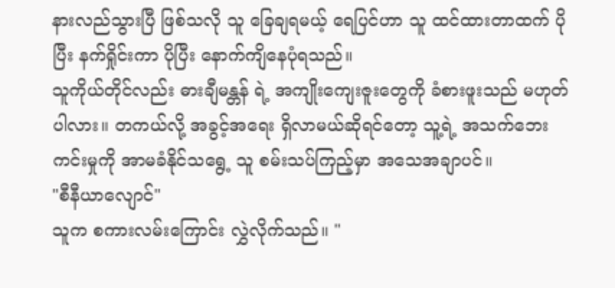နားလည်သွားပြီ ဖြစ်သလို သူ ခြေချရမယ့် ရေပြင်ဟာ သူ ထင်ထားတာထက် ပိုပြီး နက်ရှိုင်းကာ ပိုပြီး နောက်ကျိနေပုံရသည်။
သူကိုယ်တိုင်လည်း ဓားချီမန္တန် ရဲ့ အကျိုးကျေးဇူးတွေကို ခံစားဖူးသည် မဟုတ်ပါလား။ တကယ်လို့ အခွင့်အရေး ရှိလာမယ်ဆိုရင်တော့ သူ့ရဲ့ အသက်ဘေးကင်းမှုကို အာမခံနိုင်သရွေ့ သူ စမ်းသပ်ကြည့်မှာ အသေအချာပင်။
"စီနီယာလျောင်"
သူက စကားလမ်းကြောင်း လွှဲလိုက်သည်။ "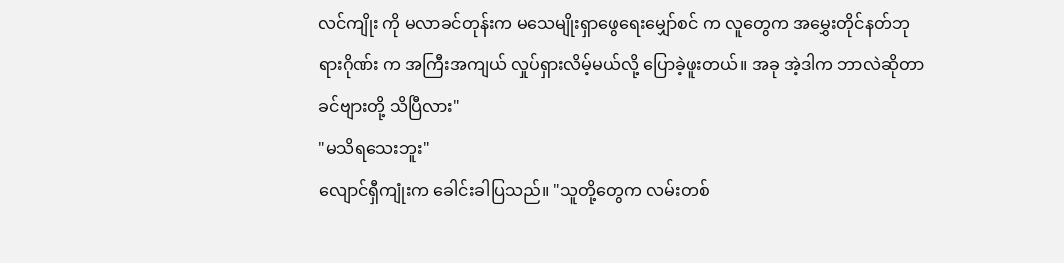လင်ကျိုး ကို မလာခင်တုန်းက မသေမျိုးရှာဖွေရေးမျှော်စင် က လူတွေက အမွှေးတိုင်နတ်ဘုရားဂိုဏ်း က အကြီးအကျယ် လှုပ်ရှားလိမ့်မယ်လို့ ပြောခဲ့ဖူးတယ်။ အခု အဲ့ဒါက ဘာလဲဆိုတာ ခင်ဗျားတို့ သိပြီလား"
"မသိရသေးဘူး"
လျောင်ရှီကျုံးက ခေါင်းခါပြသည်။ "သူတို့တွေက လမ်းတစ်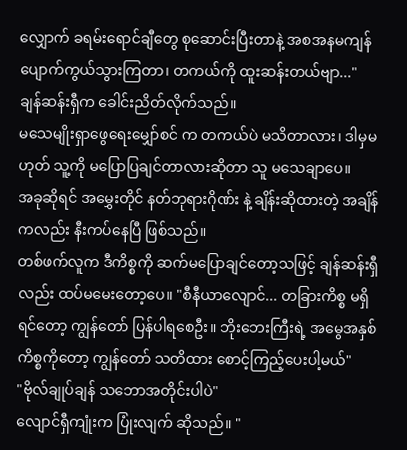လျှောက် ခရမ်းရောင်ချီတွေ စုဆောင်းပြီးတာနဲ့ အစအနမကျန် ပျောက်ကွယ်သွားကြတာ၊ တကယ်ကို ထူးဆန်းတယ်ဗျာ..."
ချန်ဆန်းရှီက ခေါင်းညိတ်လိုက်သည်။
မသေမျိုးရှာဖွေရေးမျှော်စင် က တကယ်ပဲ မသိတာလား၊ ဒါမှမဟုတ် သူ့ကို မပြောပြချင်တာလားဆိုတာ သူ မသေချာပေ။
အခုဆိုရင် အမွှေးတိုင် နတ်ဘုရားဂိုဏ်း နဲ့ ချိန်းဆိုထားတဲ့ အချိန်ကလည်း နီးကပ်နေပြီ ဖြစ်သည်။
တစ်ဖက်လူက ဒီကိစ္စကို ဆက်မပြောချင်တော့သဖြင့် ချန်ဆန်းရှီလည်း ထပ်မမေးတော့ပေ။ "စီနီယာလျောင်... တခြားကိစ္စ မရှိရင်တော့ ကျွန်တော် ပြန်ပါရစေဦး။ ဘိုးဘေးကြီးရဲ့ အမွေအနှစ် ကိစ္စကိုတော့ ကျွန်တော် သတိထား စောင့်ကြည့်ပေးပါ့မယ်"
"ဗိုလ်ချုပ်ချန် သဘောအတိုင်းပါပဲ"
လျောင်ရှီကျုံးက ပြုံးလျက် ဆိုသည်။ "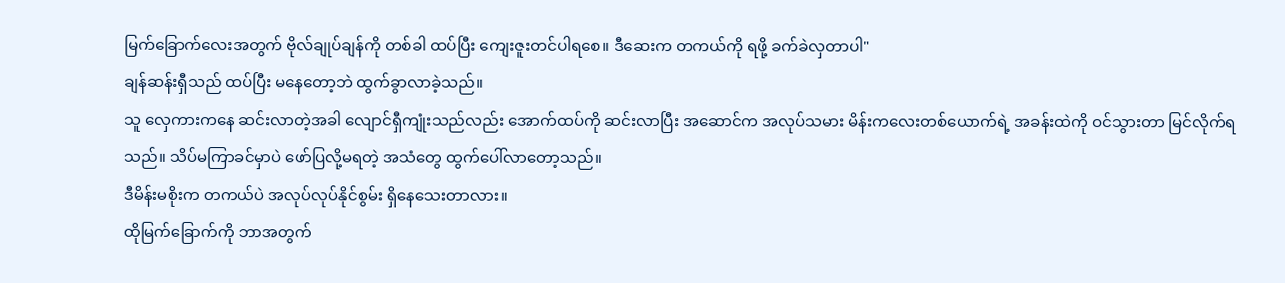မြက်ခြောက်လေးအတွက် ဗိုလ်ချုပ်ချန်ကို တစ်ခါ ထပ်ပြီး ကျေးဇူးတင်ပါရစေ။ ဒီဆေးက တကယ်ကို ရဖို့ ခက်ခဲလှတာပါ"
ချန်ဆန်းရှီသည် ထပ်ပြီး မနေတော့ဘဲ ထွက်ခွာလာခဲ့သည်။
သူ လှေကားကနေ ဆင်းလာတဲ့အခါ လျောင်ရှီကျုံးသည်လည်း အောက်ထပ်ကို ဆင်းလာပြီး အဆောင်က အလုပ်သမား မိန်းကလေးတစ်ယောက်ရဲ့ အခန်းထဲကို ဝင်သွားတာ မြင်လိုက်ရသည်။ သိပ်မကြာခင်မှာပဲ ဖော်ပြလို့မရတဲ့ အသံတွေ ထွက်ပေါ်လာတော့သည်။
ဒီမိန်းမစိုးက တကယ်ပဲ အလုပ်လုပ်နိုင်စွမ်း ရှိနေသေးတာလား။
ထိုမြက်ခြောက်ကို ဘာအတွက်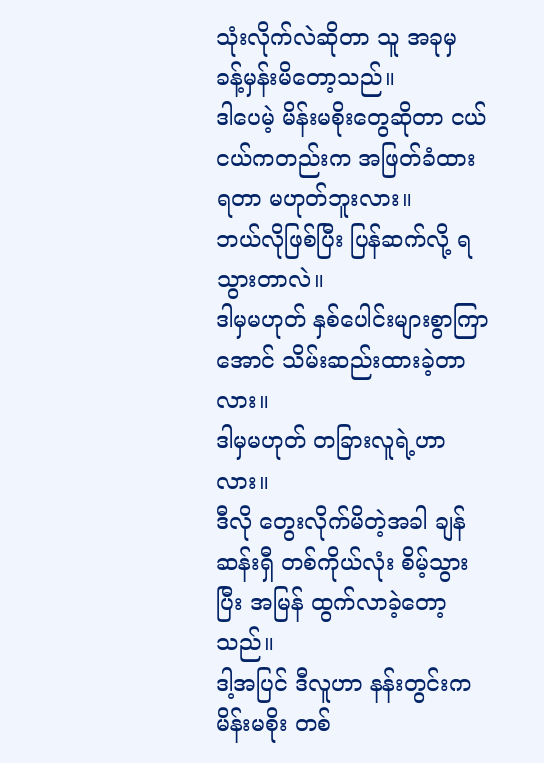သုံးလိုက်လဲဆိုတာ သူ အခုမှ ခန့်မှန်းမိတော့သည်။
ဒါပေမဲ့ မိန်းမစိုးတွေဆိုတာ ငယ်ငယ်ကတည်းက အဖြတ်ခံထားရတာ မဟုတ်ဘူးလား။
ဘယ်လိုဖြစ်ပြီး ပြန်ဆက်လို့ ရသွားတာလဲ။
ဒါမှမဟုတ် နှစ်ပေါင်းများစွာကြာအောင် သိမ်းဆည်းထားခဲ့တာလား။
ဒါမှမဟုတ် တခြားလူရဲ့ဟာလား။
ဒီလို တွေးလိုက်မိတဲ့အခါ ချန်ဆန်းရှီ တစ်ကိုယ်လုံး စိမ့်သွားပြီး အမြန် ထွက်လာခဲ့တော့သည်။
ဒါ့အပြင် ဒီလူဟာ နန်းတွင်းက မိန်းမစိုး တစ်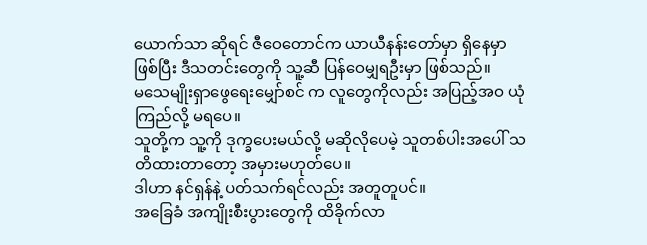ယောက်သာ ဆိုရင် ဇီဝေတောင်က ယာယီနန်းတော်မှာ ရှိနေမှာဖြစ်ပြီး ဒီသတင်းတွေကို သူ့ဆီ ပြန်ဝေမျှရဦးမှာ ဖြစ်သည်။
မသေမျိုးရှာဖွေရေးမျှော်စင် က လူတွေကိုလည်း အပြည့်အဝ ယုံကြည်လို့ မရပေ။
သူတို့က သူ့ကို ဒုက္ခပေးမယ်လို့ မဆိုလိုပေမဲ့ သူတစ်ပါးအပေါ် သတိထားတာတော့ အမှားမဟုတ်ပေ။
ဒါဟာ နင်ရှန်နဲ့ ပတ်သက်ရင်လည်း အတူတူပင်။
အခြေခံ အကျိုးစီးပွားတွေကို ထိခိုက်လာ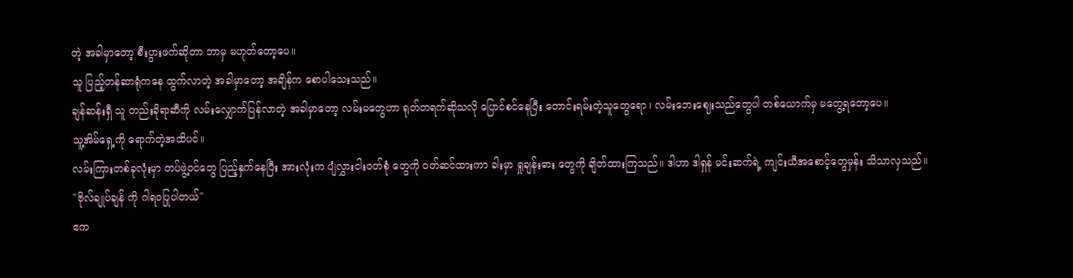တဲ့ အခါမှာတော့ စီးပွားဖက်ဆိုတာ ဘာမှ မဟုတ်တော့ပေ။
သူ ပြည့်တန်ဆာရုံကနေ ထွက်လာတဲ့ အခါမှာတော့ အချိန်က စောပါသေးသည်။
ချန်ဆန်းရှီ သူ တည်းခိုရာဆီကို လမ်းလျှောက်ပြန်လာတဲ့ အခါမှာတော့ လမ်းမတွေဟာ ရုတ်တရက်ဆိုသလို ပြောင်စင်နေပြီး တောင်းရမ်းတဲ့သူတွေရော၊ လမ်းဘေးဈေးသည်တွေပါ တစ်ယောက်မှ မတွေ့ရတော့ပေ။
သူ့အိမ်ရှေ့ကို ရောက်တဲ့အထိပင်။
လမ်းကြားတစ်ခုလုံးမှာ တပ်ဖွဲ့ဝင်တွေ ပြည့်နှက်နေပြီး အားလုံးက ပျံလွှားငါးဝတ်စုံ တွေကို ဝတ်ဆင်ထားကာ ခါးမှာ ရှုချန်းဓား တွေကို ချိတ်ထားကြသည်။ ဒါဟာ ဒါရှန် မင်းဆက်ရဲ့ ကျင်းယီအစောင့်တွေမှန်း သိသာလှသည်။
"ဗိုလ်ချုပ်ချန် ကို ဂါရဝပြုပါတယ်"
ဧက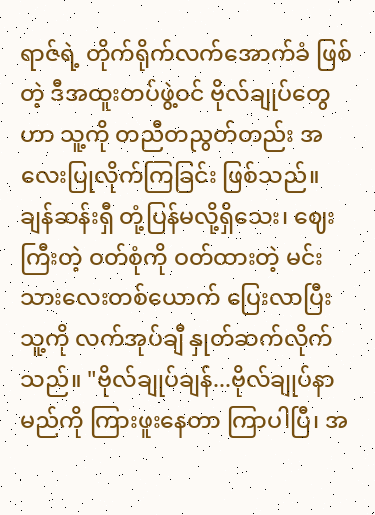ရာဇ်ရဲ့ တိုက်ရိုက်လက်အောက်ခံ ဖြစ်တဲ့ ဒီအထူးတပ်ဖွဲ့ဝင် ဗိုလ်ချုပ်တွေဟာ သူ့ကို တညီတညွတ်တည်း အလေးပြုလိုက်ကြခြင်း ဖြစ်သည်။
ချန်ဆန်းရှီ တုံ့ပြန်မလို့ရှိသေး၊ ဈေးကြီးတဲ့ ဝတ်စုံကို ဝတ်ထားတဲ့ မင်းသားလေးတစ်ယောက် ပြေးလာပြီး သူ့ကို လက်အုပ်ချီ နှုတ်ဆက်လိုက်သည်။ "ဗိုလ်ချုပ်ချန်...ဗိုလ်ချုပ်နာမည်ကို ကြားဖူးနေတာ ကြာပါပြီ၊ အ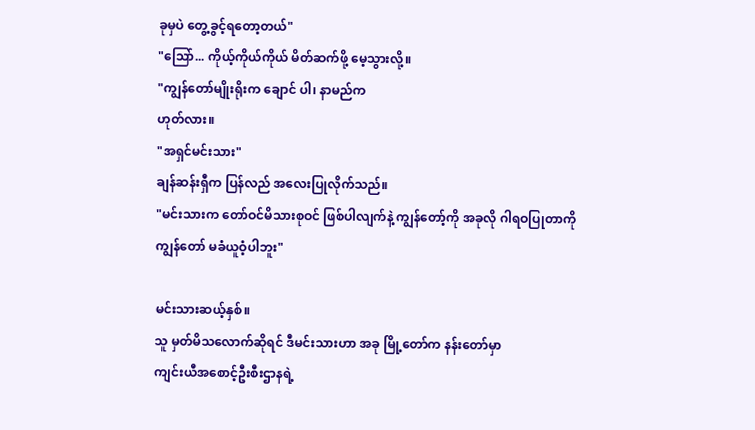ခုမှပဲ တွေ့ခွင့်ရတော့တယ်"
"ဩော်... ကိုယ့်ကိုယ်ကိုယ် မိတ်ဆက်ဖို့ မေ့သွားလို့။
"ကျွန်တော်မျိုးရိုးက ချောင် ပါ၊ နာမည်က
ဟုတ်လား။
"အရှင်မင်းသား"
ချန်ဆန်းရှီက ပြန်လည် အလေးပြုလိုက်သည်။
"မင်းသားက တော်ဝင်မိသားစုဝင် ဖြစ်ပါလျက်နဲ့ ကျွန်တော့်ကို အခုလို ဂါရဝပြုတာကို ကျွန်တော် မခံယူဝံ့ပါဘူး"

မင်းသားဆယ့်နှစ်။
သူ မှတ်မိသလောက်ဆိုရင် ဒီမင်းသားဟာ အခု မြို့တော်က နန်းတော်မှာ
ကျင်းယီအစောင့်ဦးစီးဌာနရဲ့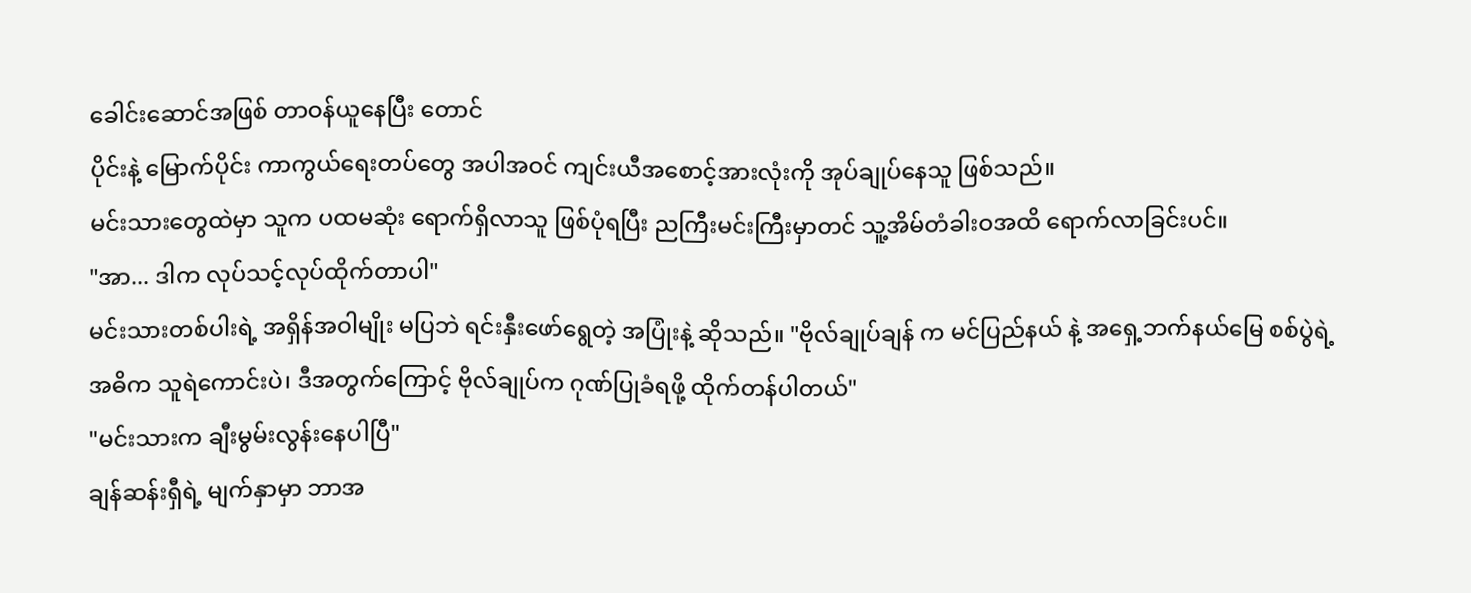ခေါင်းဆောင်အဖြစ် တာဝန်ယူနေပြီး တောင်
ပိုင်းနဲ့ မြောက်ပိုင်း ကာကွယ်ရေးတပ်တွေ အပါအဝင် ကျင်းယီအစောင့်အားလုံးကို အုပ်ချုပ်နေသူ ဖြစ်သည်။
မင်းသားတွေထဲမှာ သူက ပထမဆုံး ရောက်ရှိလာသူ ဖြစ်ပုံရပြီး ညကြီးမင်းကြီးမှာတင် သူ့အိမ်တံခါးဝအထိ ရောက်လာခြင်းပင်။
"အာ... ဒါက လုပ်သင့်လုပ်ထိုက်တာပါ"
မင်းသားတစ်ပါးရဲ့ အရှိန်အဝါမျိုး မပြဘဲ ရင်းနှီးဖော်ရွေတဲ့ အပြုံးနဲ့ ဆိုသည်။ "ဗိုလ်ချုပ်ချန် က မင်ပြည်နယ် နဲ့ အရှေ့ဘက်နယ်မြေ စစ်ပွဲရဲ့ အဓိက သူရဲကောင်းပဲ၊ ဒီအတွက်ကြောင့် ဗိုလ်ချုပ်က ဂုဏ်ပြုခံရဖို့ ထိုက်တန်ပါတယ်"
"မင်းသားက ချီးမွမ်းလွန်းနေပါပြီ"
ချန်ဆန်းရှီရဲ့ မျက်နှာမှာ ဘာအ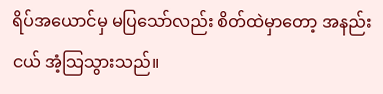ရိပ်အယောင်မှ မပြသော်လည်း စိတ်ထဲမှာတော့ အနည်းငယ် အံ့သြသွားသည်။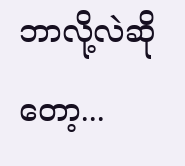ဘာလို့လဲဆိုတော့...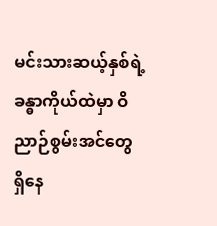မင်းသားဆယ့်နှစ်ရဲ့ ခန္ဓာကိုယ်ထဲမှာ ဝိညာဉ်စွမ်းအင်တွေ ရှိနေ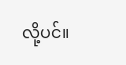လို့ပင်။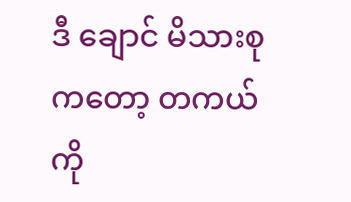ဒီ ချောင် မိသားစုကတော့ တကယ်ကို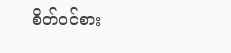စိတ်ဝင်စား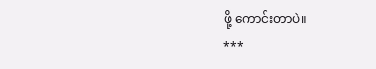ဖို့ ကောင်းတာပဲ။
***